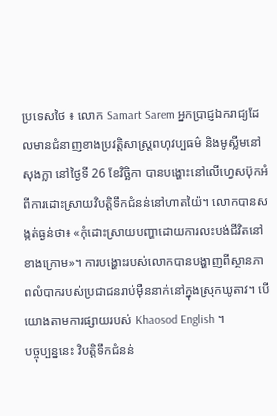ប្រទេសថៃ ៖ លោក Samart Sarem អ្នកប្រាជ្ញឯករាជ្យដែលមានជំនាញខាងប្រវត្តិសាស្ត្រពហុវប្បធម៌ និងមូស្លីមនៅសុងក្លា នៅថ្ងៃទី 26 ខែវិច្ឆិកា បានបង្ហោះនៅលើហ្វេសប៊ុកអំពីការដោះស្រាយវិបត្តិទឹកជំនន់នៅហាតយ៉ៃ។ លោកបានសង្កត់ធ្ងន់ថា៖ «កុំដោះស្រាយបញ្ហាដោយការលះបង់ជីវិតនៅខាងក្រោម»។ ការបង្ហោះរបស់លោកបានបង្ហាញពីស្ថានភាពលំបាករបស់ប្រជាជនរាប់ម៉ឺននាក់នៅក្នុងស្រុកឃូតាវ។ បើយោងតាមការផ្សាយរបស់ Khaosod English ។
បច្ចុប្បន្ននេះ វិបត្តិទឹកជំនន់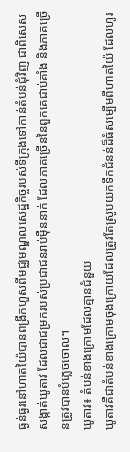ធ្ងន់ធ្ងរនៅហាតយ៉ៃបានពង្រីកហួសពីមជ្ឈមណ្ឌលសេដ្ឋកិច្ចរបស់ទីក្រុងទៅកាន់តំបន់ជុំវិញ ជាពិសេសសង្កាត់ឃូតាវ ដែលជាជម្រករបស់ប្រជាជនរាប់ម៉ឺននាក់ ដែលភាគច្រើននៃពួកគេជាប់គាំង និងភាគច្រើនត្រូវបានបំភ្លេចចោល។
ឃូតាវ៖ តំបន់ខាងក្រោមដែលគ្មានជំនួយ
ឃូតាវគឺជាតំបន់ខាងក្រោមចុងក្រោយដែលត្រូវតែស្រូបយកទឹកជំនន់ដ៏ធំសម្បើមពីហាតយ៉ៃ ដែលហូរ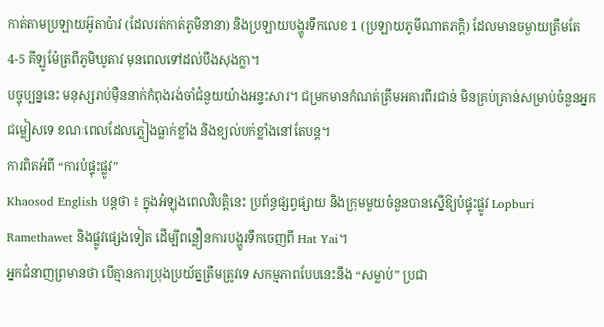កាត់តាមប្រឡាយអ៊ូតាប៉ាវ (ដែលរត់កាត់ភូមិនានា) និងប្រឡាយបង្ហូរទឹកលេខ 1 (ប្រឡាយភូមីណាតភក្តិ) ដែលមានចម្ងាយត្រឹមតែ 4-5 គីឡូម៉ែត្រពីភូមិឃូតាវ មុនពេលទៅដល់បឹងសុងក្លា។
បច្ចុប្បន្ននេះ មនុស្សរាប់ម៉ឺននាក់កំពុងរង់ចាំជំនួយយ៉ាងអន្ទះសារ។ ជម្រកមានកំណត់ត្រឹមអគារពីរជាន់ មិនគ្រប់គ្រាន់សម្រាប់ចំនួនអ្នកជម្លៀសទេ ខណៈពេលដែលភ្លៀងធ្លាក់ខ្លាំង និងខ្យល់បក់ខ្លាំងនៅតែបន្ត។
ការពិតអំពី “ការបំផ្ទុះផ្លូវ”
Khaosod English បន្តថា ៖ ក្នុងអំឡុងពេលវិបត្តិនេះ ប្រព័ន្ធផ្សព្វផ្សាយ និងក្រុមមួយចំនួនបានស្នើឱ្យបំផ្ទុះផ្លូវ Lopburi Ramethawet និងផ្លូវផ្សេងទៀត ដើម្បីពន្លឿនការបង្ហូរទឹកចេញពី Hat Yai។
អ្នកជំនាញព្រមានថា បើគ្មានការប្រុងប្រយ័ត្នត្រឹមត្រូវទេ សកម្មភាពបែបនេះនឹង “សម្លាប់” ប្រជា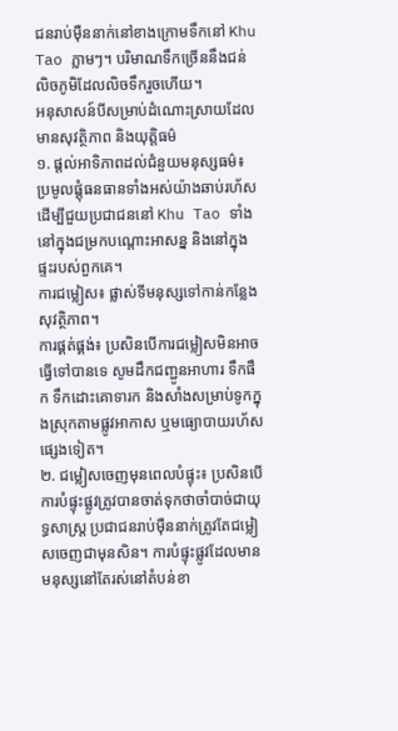ជនរាប់ម៉ឺននាក់នៅខាងក្រោមទឹកនៅ Khu Tao ភ្លាមៗ។ បរិមាណទឹកច្រើននឹងជន់លិចភូមិដែលលិចទឹករួចហើយ។
អនុសាសន៍បីសម្រាប់ដំណោះស្រាយដែលមានសុវត្ថិភាព និងយុត្តិធម៌
១. ផ្តល់អាទិភាពដល់ជំនួយមនុស្សធម៌៖ ប្រមូលផ្តុំធនធានទាំងអស់យ៉ាងឆាប់រហ័ស ដើម្បីជួយប្រជាជននៅ Khu Tao ទាំងនៅក្នុងជម្រកបណ្តោះអាសន្ន និងនៅក្នុងផ្ទះរបស់ពួកគេ។
ការជម្លៀស៖ ផ្លាស់ទីមនុស្សទៅកាន់កន្លែងសុវត្ថិភាព។
ការផ្គត់ផ្គង់៖ ប្រសិនបើការជម្លៀសមិនអាចធ្វើទៅបានទេ សូមដឹកជញ្ជូនអាហារ ទឹកផឹក ទឹកដោះគោទារក និងសាំងសម្រាប់ទូកក្នុងស្រុកតាមផ្លូវអាកាស ឬមធ្យោបាយរហ័សផ្សេងទៀត។
២. ជម្លៀសចេញមុនពេលបំផ្ទុះ៖ ប្រសិនបើការបំផ្ទុះផ្លូវត្រូវបានចាត់ទុកថាចាំបាច់ជាយុទ្ធសាស្ត្រ ប្រជាជនរាប់ម៉ឺននាក់ត្រូវតែជម្លៀសចេញជាមុនសិន។ ការបំផ្ទុះផ្លូវដែលមានមនុស្សនៅតែរស់នៅតំបន់ខា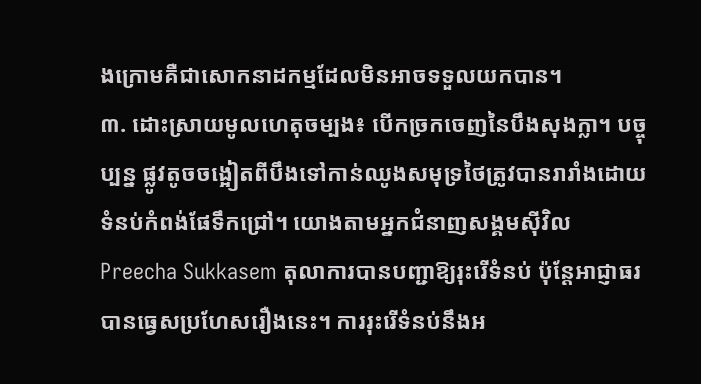ងក្រោមគឺជាសោកនាដកម្មដែលមិនអាចទទួលយកបាន។
៣. ដោះស្រាយមូលហេតុចម្បង៖ បើកច្រកចេញនៃបឹងសុងក្លា។ បច្ចុប្បន្ន ផ្លូវតូចចង្អៀតពីបឹងទៅកាន់ឈូងសមុទ្រថៃត្រូវបានរារាំងដោយទំនប់កំពង់ផែទឹកជ្រៅ។ យោងតាមអ្នកជំនាញសង្គមស៊ីវិល Preecha Sukkasem តុលាការបានបញ្ជាឱ្យរុះរើទំនប់ ប៉ុន្តែអាជ្ញាធរបានធ្វេសប្រហែសរឿងនេះ។ ការរុះរើទំនប់នឹងអ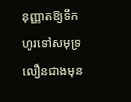នុញ្ញាតឱ្យទឹកហូរទៅសមុទ្រលឿនជាងមុន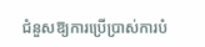ជំនួសឱ្យការប្រើប្រាស់ការបំ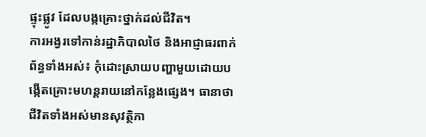ផ្ទុះផ្លូវ ដែលបង្កគ្រោះថ្នាក់ដល់ជីវិត។
ការអង្វរទៅកាន់រដ្ឋាភិបាលថៃ និងអាជ្ញាធរពាក់ព័ន្ធទាំងអស់៖ កុំដោះស្រាយបញ្ហាមួយដោយបង្កើតគ្រោះមហន្តរាយនៅកន្លែងផ្សេង។ ធានាថាជីវិតទាំងអស់មានសុវត្ថិភា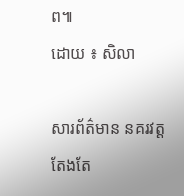ព៕
ដោយ ៖ សិលា

សារព័ត៌មាន នគរវត្ត តែងតែ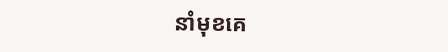នាំមុខគេ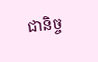ជានិច្ច